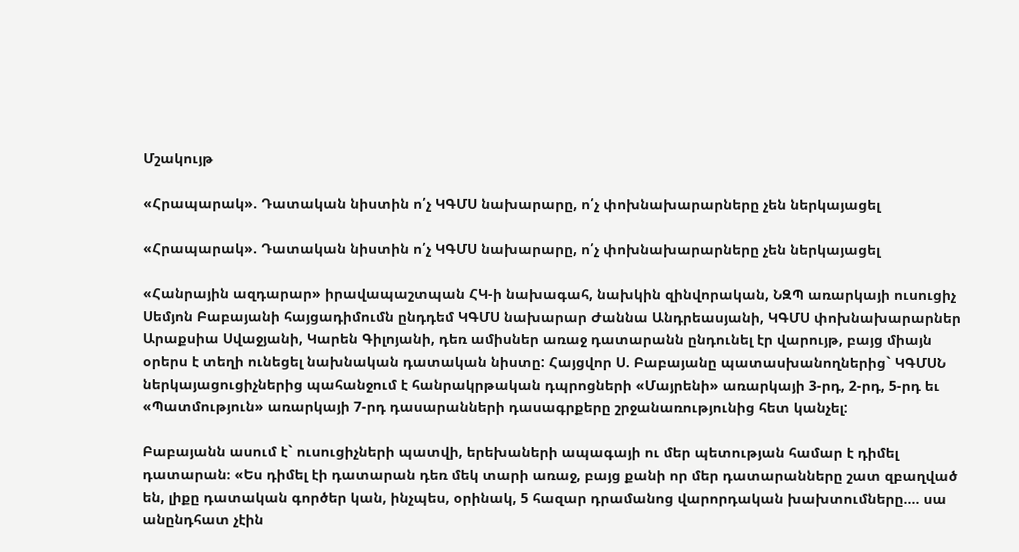Մշակույթ

«Հրապարակ». Դատական նիստին ո՛չ ԿԳՄՍ նախարարը, ո՛չ փոխնախարարները չեն ներկայացել

«Հրապարակ». Դատական նիստին ո՛չ ԿԳՄՍ նախարարը, ո՛չ փոխնախարարները չեն ներկայացել

«Հանրային ազդարար» իրավապաշտպան ՀԿ-ի նախագահ, նախկին զինվորական, ՆԶՊ առարկայի ուսուցիչ Սեմյոն Բաբայանի հայցադիմումն ընդդեմ ԿԳՄՍ նախարար Ժաննա Անդրեասյանի, ԿԳՄՍ փոխնախարարներ Արաքսիա Սվաջյանի, Կարեն Գիլոյանի, դեռ ամիսներ առաջ դատարանն ընդունել էր վարույթ, բայց միայն օրերս է տեղի ունեցել նախնական դատական նիստը: Հայցվոր Ս. Բաբայանը պատասխանողներից` ԿԳՄՍՆ ներկայացուցիչներից պահանջում է հանրակրթական դպրոցների «Մայրենի» առարկայի 3-րդ, 2-րդ, 5-րդ եւ «Պատմություն» առարկայի 7-րդ դասարանների դասագրքերը շրջանառությունից հետ կանչել:

Բաբայանն ասում է` ուսուցիչների պատվի, երեխաների ապագայի ու մեր պետության համար է դիմել դատարան։ «Ես դիմել էի դատարան դեռ մեկ տարի առաջ, բայց քանի որ մեր դատարանները շատ զբաղված են, լիքը դատական գործեր կան, ինչպես, օրինակ, 5 հազար դրամանոց վարորդական խախտումները.... սա անընդհատ չէին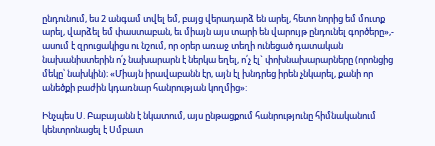ընդունում, ես 2 անգամ տվել եմ, բայց վերադարձ են արել, հետո նորից եմ մուտք արել, վարձել եմ փաստաբան, եւ միայն այս տարի են վարույթ ընդունել գործերը»,- ասում է զրուցակիցս ու նշում, որ օրեր առաջ տեղի ունեցած դատական նախանիստերին ո՛չ նախարարն է ներկա եղել, ո՛չ էլ` փոխնախարարները (որոնցից մեկը՝ նախկին)։ «Միայն իրավաբանն էր, այն էլ խնդրեց իրեն չնկարել, քանի որ անեծքի բաժին կդառնար հանրության կողմից»:

Ինչպես Ս. Բաբայանն է նկատում, այս ընթացքում հանրությունը հիմնականում կենտրոնացել է Սմբատ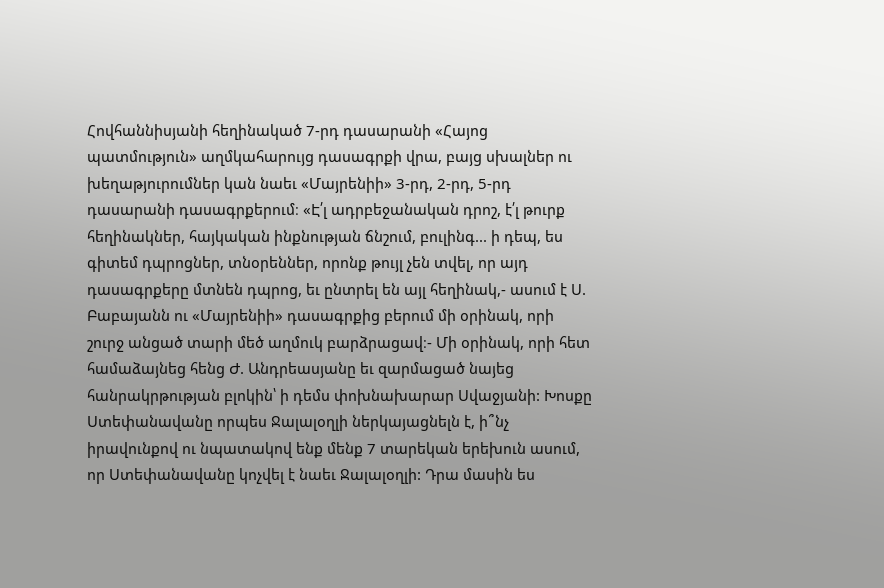Հովհաննիսյանի հեղինակած 7-րդ դասարանի «Հայոց պատմություն» աղմկահարույց դասագրքի վրա, բայց սխալներ ու խեղաթյուրումներ կան նաեւ «Մայրենիի» 3-րդ, 2-րդ, 5-րդ դասարանի դասագրքերում։ «Է՛լ ադրբեջանական դրոշ, է՛լ թուրք հեղինակներ, հայկական ինքնության ճնշում, բուլինգ... ի դեպ, ես գիտեմ դպրոցներ, տնօրեններ, որոնք թույլ չեն տվել, որ այդ դասագրքերը մտնեն դպրոց, եւ ընտրել են այլ հեղինակ,- ասում է Ս. Բաբայանն ու «Մայրենիի» դասագրքից բերում մի օրինակ, որի շուրջ անցած տարի մեծ աղմուկ բարձրացավ։- Մի օրինակ, որի հետ համաձայնեց հենց Ժ. Անդրեասյանը եւ զարմացած նայեց հանրակրթության բլոկին՝ ի դեմս փոխնախարար Սվաջյանի: Խոսքը Ստեփանավանը որպես Ջալալօղլի ներկայացնելն է, ի՞նչ իրավունքով ու նպատակով ենք մենք 7 տարեկան երեխուն ասում, որ Ստեփանավանը կոչվել է նաեւ Ջալալօղլի: Դրա մասին ես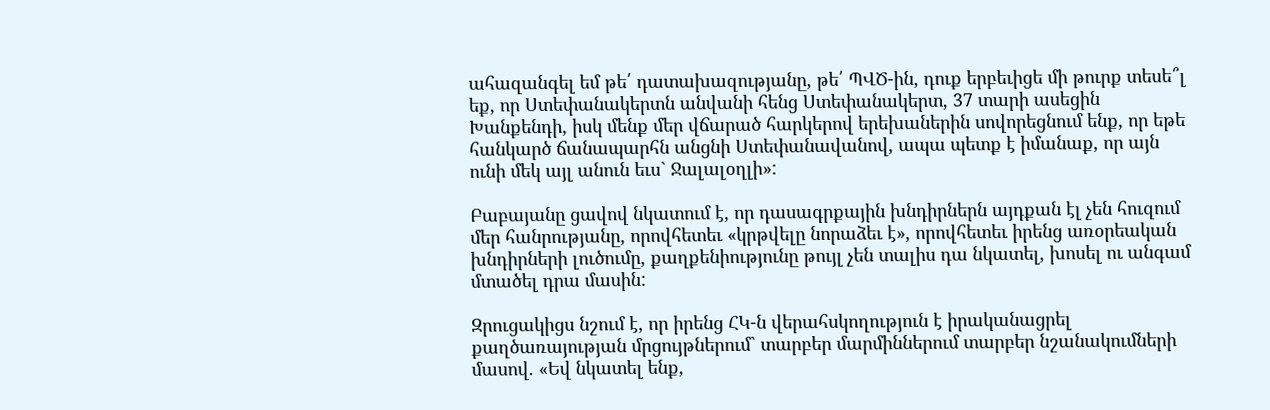ահազանգել եմ թե՛ դատախազությանը, թե՛ ՊՎԾ-ին, դուք երբեւիցե մի թուրք տեսե՞լ եք, որ Ստեփանակերտն անվանի հենց Ստեփանակերտ, 37 տարի ասեցին Խանքենդի, իսկ մենք մեր վճարած հարկերով երեխաներին սովորեցնում ենք, որ եթե հանկարծ ճանապարհն անցնի Ստեփանավանով, ապա պետք է իմանաք, որ այն ունի մեկ այլ անուն եւս` Ջալալօղլի»:

Բաբայանը ցավով նկատում է, որ դասագրքային խնդիրներն այդքան էլ չեն հուզում մեր հանրությանը, որովհետեւ «կրթվելը նորաձեւ է», որովհետեւ իրենց առօրեական խնդիրների լուծումը, քաղքենիությունը թույլ չեն տալիս դա նկատել, խոսել ու անգամ մտածել դրա մասին:

Զրուցակիցս նշում է, որ իրենց ՀԿ-ն վերահսկողություն է իրականացրել քաղծառայության մրցույթներում` տարբեր մարմիններում տարբեր նշանակումների մասով. «Եվ նկատել ենք,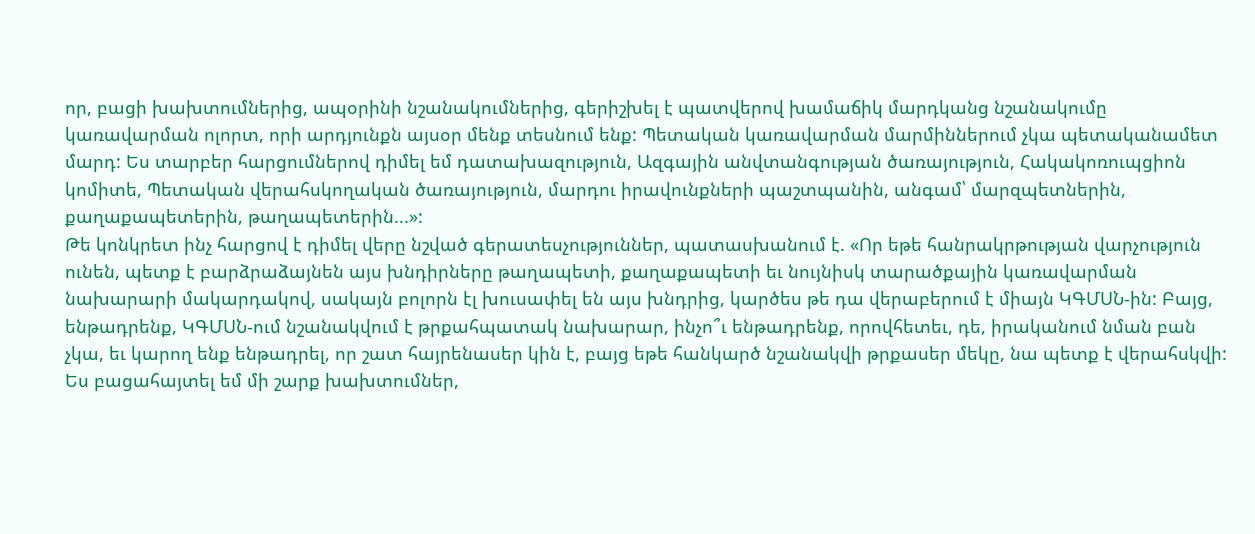որ, բացի խախտումներից, ապօրինի նշանակումներից, գերիշխել է պատվերով խամաճիկ մարդկանց նշանակումը կառավարման ոլորտ, որի արդյունքն այսօր մենք տեսնում ենք: Պետական կառավարման մարմիններում չկա պետականամետ մարդ: Ես տարբեր հարցումներով դիմել եմ դատախազություն, Ազգային անվտանգության ծառայություն, Հակակոռուպցիոն կոմիտե, Պետական վերահսկողական ծառայություն, մարդու իրավունքների պաշտպանին, անգամ՝ մարզպետներին, քաղաքապետերին, թաղապետերին...»:
Թե կոնկրետ ինչ հարցով է դիմել վերը նշված գերատեսչություններ, պատասխանում է. «Որ եթե հանրակրթության վարչություն ունեն, պետք է բարձրաձայնեն այս խնդիրները թաղապետի, քաղաքապետի եւ նույնիսկ տարածքային կառավարման նախարարի մակարդակով, սակայն բոլորն էլ խուսափել են այս խնդրից, կարծես թե դա վերաբերում է միայն ԿԳՄՍՆ-ին: Բայց, ենթադրենք, ԿԳՄՍՆ-ում նշանակվում է թրքահպատակ նախարար, ինչո՞ւ ենթադրենք, որովհետեւ, դե, իրականում նման բան չկա, եւ կարող ենք ենթադրել, որ շատ հայրենասեր կին է, բայց եթե հանկարծ նշանակվի թրքասեր մեկը, նա պետք է վերահսկվի: Ես բացահայտել եմ մի շարք խախտումներ,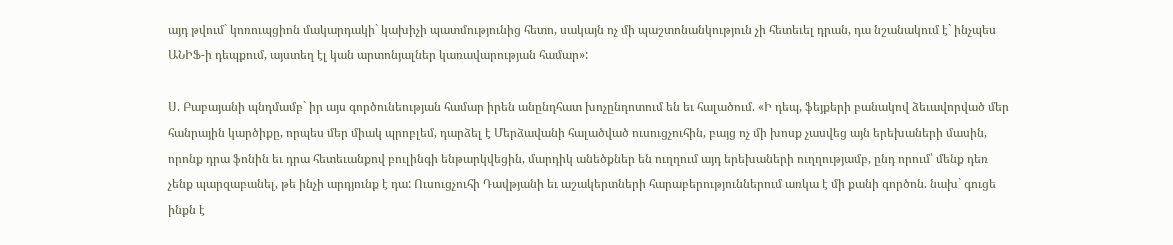այդ թվում` կոռուպցիոն մակարդակի` կախիչի պատմությունից հետո, սակայն ոչ մի պաշտոնանկություն չի հետեւել դրան, դա նշանակում է` ինչպես ԱՆԻՖ-ի դեպքում, այստեղ էլ կան արտոնյալներ կառավարության համար»:

Ս. Բաբայանի պնդմամբ` իր այս գործունեության համար իրեն անընդհատ խոչընդոտում են եւ հալածում. «Ի դեպ, ֆեյքերի բանակով ձեւավորված մեր հանրային կարծիքը, որպես մեր միակ պրոբլեմ, դարձել է Մերձավանի հալածված ուսուցչուհին, բայց ոչ մի խոսք չասվեց այն երեխաների մասին, որոնք դրա ֆոնին եւ դրա հետեւանքով բուլինգի ենթարկվեցին, մարդիկ անեծքներ են ուղղում այդ երեխաների ուղղությամբ, ընդ որում՝ մենք դեռ չենք պարզաբանել, թե ինչի արդյունք է դա: Ուսուցչուհի Դավթյանի եւ աշակերտների հարաբերություններում առկա է մի քանի գործոն. նախ` գուցե ինքն է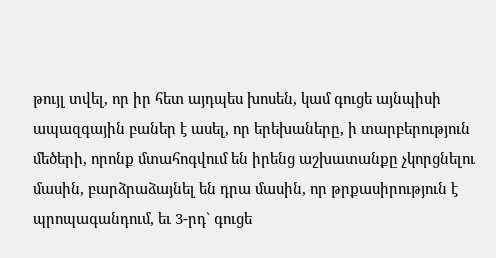թույլ տվել, որ իր հետ այդպես խոսեն, կամ գուցե այնպիսի ապազգային բաներ է ասել, որ երեխաները, ի տարբերություն մեծերի, որոնք մտահոգվում են իրենց աշխատանքը չկորցնելու մասին, բարձրաձայնել են դրա մասին, որ թրքասիրություն է պրոպագանդում, եւ 3-րդ` գուցե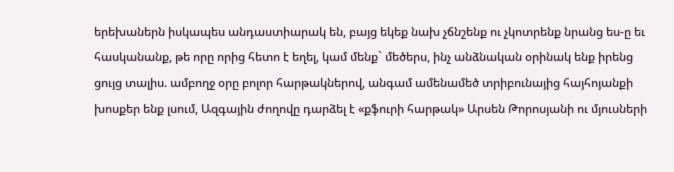երեխաներն իսկապես անդաստիարակ են, բայց եկեք նախ չճնշենք ու չկոտրենք նրանց ես-ը եւ հասկանանք, թե որը որից հետո է եղել, կամ մենք` մեծերս, ինչ անձնական օրինակ ենք իրենց ցույց տալիս. ամբողջ օրը բոլոր հարթակներով, անգամ ամենամեծ տրիբունայից հայհոյանքի խոսքեր ենք լսում, Ազգային ժողովը դարձել է «քֆուրի հարթակ» Արսեն Թորոսյանի ու մյուսների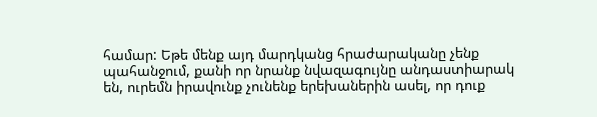համար: Եթե մենք այդ մարդկանց հրաժարականը չենք պահանջում, քանի որ նրանք նվազագույնը անդաստիարակ են, ուրեմն իրավունք չունենք երեխաներին ասել, որ դուք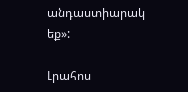անդաստիարակ եք»:

Լրահոս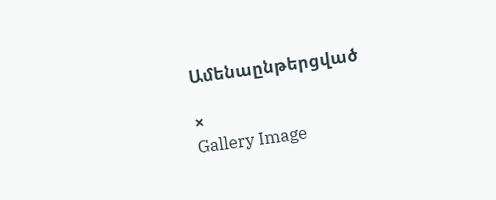Ամենաընթերցված

×
Gallery Image